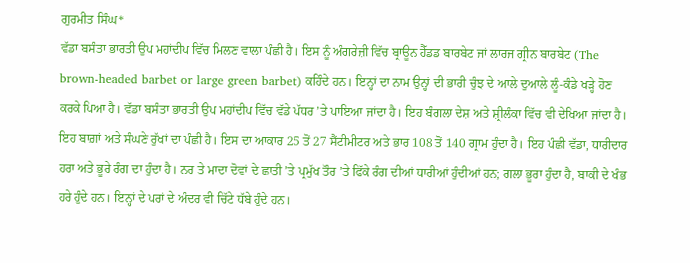ਗੁਰਮੀਤ ਸਿੰਘ*
ਵੱਡਾ ਬਸੰਤਾ ਭਾਰਤੀ ਉਪ ਮਹਾਂਦੀਪ ਵਿੱਚ ਮਿਲਣ ਵਾਲਾ ਪੰਛੀ ਹੈ। ਇਸ ਨੂੰ ਅੰਗਰੇਜ਼ੀ ਵਿੱਚ ਬ੍ਰਾਊਨ ਹੈੱਡਡ ਬਾਰਬੇਟ ਜਾਂ ਲਾਰਜ ਗ੍ਰੀਨ ਬਾਰਬੇਟ (The brown-headed barbet or large green barbet) ਕਹਿੰਦੇ ਹਨ। ਇਨ੍ਹਾਂ ਦਾ ਨਾਮ ਉਨ੍ਹਾਂ ਦੀ ਭਾਰੀ ਚੁੰਝ ਦੇ ਆਲੇ ਦੁਆਲੇ ਲੂੰ-ਕੰਡੇ ਖੜ੍ਹੇ ਹੋਣ ਕਰਕੇ ਪਿਆ ਹੈ। ਵੱਡਾ ਬਸੰਤਾ ਭਾਰਤੀ ਉਪ ਮਹਾਂਦੀਪ ਵਿੱਚ ਵੱਡੇ ਪੱਧਰ ’ਤੇ ਪਾਇਆ ਜਾਂਦਾ ਹੈ। ਇਹ ਬੰਗਲਾ ਦੇਸ਼ ਅਤੇ ਸ਼੍ਰੀਲੰਕਾ ਵਿੱਚ ਵੀ ਦੇਖਿਆ ਜਾਂਦਾ ਹੈ। ਇਹ ਬਾਗ਼ਾਂ ਅਤੇ ਸੰਘਣੇ ਰੁੱਖਾਂ ਦਾ ਪੰਛੀ ਹੈ। ਇਸ ਦਾ ਆਕਾਰ 25 ਤੋਂ 27 ਸੈਂਟੀਮੀਟਰ ਅਤੇ ਭਾਰ 108 ਤੋਂ 140 ਗ੍ਰਾਮ ਹੁੰਦਾ ਹੈ। ਇਹ ਪੰਛੀ ਵੱਡਾ, ਧਾਰੀਦਾਰ ਹਰਾ ਅਤੇ ਭੂਰੇ ਰੰਗ ਦਾ ਹੁੰਦਾ ਹੈ। ਨਰ ਤੇ ਮਾਦਾ ਦੋਵਾਂ ਦੇ ਛਾਤੀ ’ਤੇ ਪ੍ਰਮੁੱਖ ਤੌਰ ’ਤੇ ਫਿੱਕੇ ਰੰਗ ਦੀਆਂ ਧਾਰੀਆਂ ਹੁੰਦੀਆਂ ਹਨ; ਗਲਾ ਭੂਰਾ ਹੁੰਦਾ ਹੈ, ਬਾਕੀ ਦੇ ਖੰਭ ਹਰੇ ਹੁੰਦੇ ਹਨ। ਇਨ੍ਹਾਂ ਦੇ ਪਰਾਂ ਦੇ ਅੰਦਰ ਵੀ ਚਿੱਟੇ ਧੱਬੇ ਹੁੰਦੇ ਹਨ।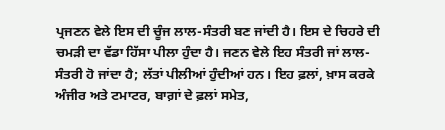ਪ੍ਰਜਣਨ ਵੇਲੇ ਇਸ ਦੀ ਚੂੰਜ ਲਾਲ-ਸੰਤਰੀ ਬਣ ਜਾਂਦੀ ਹੈ। ਇਸ ਦੇ ਚਿਹਰੇ ਦੀ ਚਮੜੀ ਦਾ ਵੱਡਾ ਹਿੱਸਾ ਪੀਲਾ ਹੁੰਦਾ ਹੈ। ਜਣਨ ਵੇਲੇ ਇਹ ਸੰਤਰੀ ਜਾਂ ਲਾਲ-ਸੰਤਰੀ ਹੋ ਜਾਂਦਾ ਹੈ; ਲੱਤਾਂ ਪੀਲੀਆਂ ਹੁੰਦੀਆਂ ਹਨ। ਇਹ ਫ਼ਲਾਂ, ਖ਼ਾਸ ਕਰਕੇ ਅੰਜੀਰ ਅਤੇ ਟਮਾਟਰ, ਬਾਗ਼ਾਂ ਦੇ ਫ਼ਲਾਂ ਸਮੇਤ,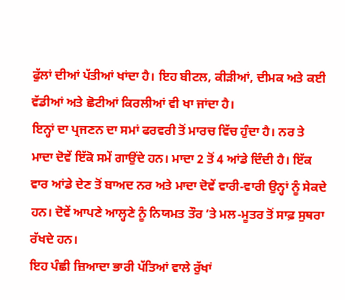ਫੁੱਲਾਂ ਦੀਆਂ ਪੱਤੀਆਂ ਖਾਂਦਾ ਹੈ। ਇਹ ਬੀਟਲ, ਕੀੜੀਆਂ, ਦੀਮਕ ਅਤੇ ਕਈ ਵੱਡੀਆਂ ਅਤੇ ਛੋਟੀਆਂ ਕਿਰਲੀਆਂ ਵੀ ਖਾ ਜਾਂਦਾ ਹੈ।
ਇਨ੍ਹਾਂ ਦਾ ਪ੍ਰਜਣਨ ਦਾ ਸਮਾਂ ਫਰਵਰੀ ਤੋਂ ਮਾਰਚ ਵਿੱਚ ਹੁੰਦਾ ਹੈ। ਨਰ ਤੇ ਮਾਦਾ ਦੋਵੇਂ ਇੱਕੋ ਸਮੇਂ ਗਾਉਂਦੇ ਹਨ। ਮਾਦਾ 2 ਤੋਂ 4 ਆਂਡੇ ਦਿੰਦੀ ਹੈ। ਇੱਕ ਵਾਰ ਆਂਡੇ ਦੇਣ ਤੋਂ ਬਾਅਦ ਨਰ ਅਤੇ ਮਾਦਾ ਦੋਵੇਂ ਵਾਰੀ-ਵਾਰੀ ਉਨ੍ਹਾਂ ਨੂੰ ਸੇਕਦੇ ਹਨ। ਦੋਵੇਂ ਆਪਣੇ ਆਲ੍ਹਣੇ ਨੂੰ ਨਿਯਮਤ ਤੌਰ ’ਤੇ ਮਲ-ਮੂਤਰ ਤੋਂ ਸਾਫ਼ ਸੁਥਰਾ ਰੱਖਦੇ ਹਨ।
ਇਹ ਪੰਛੀ ਜ਼ਿਆਦਾ ਭਾਰੀ ਪੱਤਿਆਂ ਵਾਲੇ ਰੁੱਖਾਂ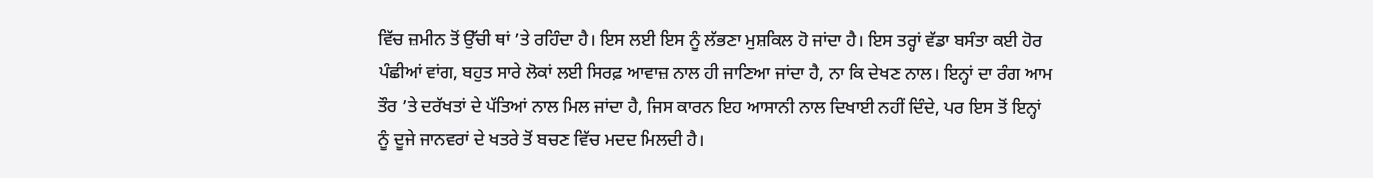ਵਿੱਚ ਜ਼ਮੀਨ ਤੋਂ ਉੱਚੀ ਥਾਂ ’ਤੇ ਰਹਿੰਦਾ ਹੈ। ਇਸ ਲਈ ਇਸ ਨੂੰ ਲੱਭਣਾ ਮੁਸ਼ਕਿਲ ਹੋ ਜਾਂਦਾ ਹੈ। ਇਸ ਤਰ੍ਹਾਂ ਵੱਡਾ ਬਸੰਤਾ ਕਈ ਹੋਰ ਪੰਛੀਆਂ ਵਾਂਗ, ਬਹੁਤ ਸਾਰੇ ਲੋਕਾਂ ਲਈ ਸਿਰਫ਼ ਆਵਾਜ਼ ਨਾਲ ਹੀ ਜਾਣਿਆ ਜਾਂਦਾ ਹੈ, ਨਾ ਕਿ ਦੇਖਣ ਨਾਲ। ਇਨ੍ਹਾਂ ਦਾ ਰੰਗ ਆਮ ਤੌਰ ’ਤੇ ਦਰੱਖਤਾਂ ਦੇ ਪੱਤਿਆਂ ਨਾਲ ਮਿਲ ਜਾਂਦਾ ਹੈ, ਜਿਸ ਕਾਰਨ ਇਹ ਆਸਾਨੀ ਨਾਲ ਦਿਖਾਈ ਨਹੀਂ ਦਿੰਦੇ, ਪਰ ਇਸ ਤੋਂ ਇਨ੍ਹਾਂ ਨੂੰ ਦੂਜੇ ਜਾਨਵਰਾਂ ਦੇ ਖਤਰੇ ਤੋਂ ਬਚਣ ਵਿੱਚ ਮਦਦ ਮਿਲਦੀ ਹੈ।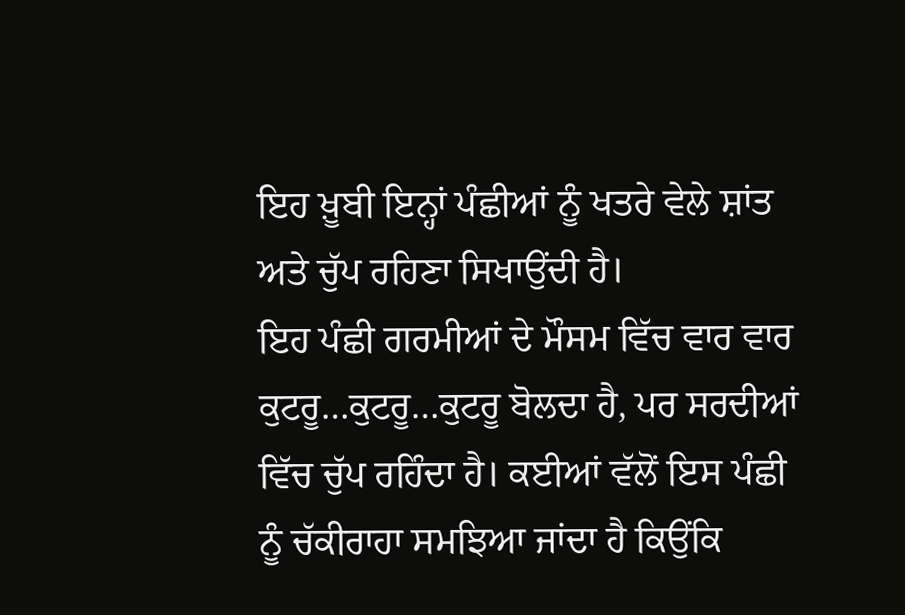ਇਹ ਖ਼ੂਬੀ ਇਨ੍ਹਾਂ ਪੰਛੀਆਂ ਨੂੰ ਖਤਰੇ ਵੇਲੇ ਸ਼ਾਂਤ ਅਤੇ ਚੁੱਪ ਰਹਿਣਾ ਸਿਖਾਉਂਦੀ ਹੈ।
ਇਹ ਪੰਛੀ ਗਰਮੀਆਂ ਦੇ ਮੌਸਮ ਵਿੱਚ ਵਾਰ ਵਾਰ ਕੁਟਰੂ…ਕੁਟਰੂ…ਕੁਟਰੂ ਬੋਲਦਾ ਹੈ, ਪਰ ਸਰਦੀਆਂ ਵਿੱਚ ਚੁੱਪ ਰਹਿੰਦਾ ਹੈ। ਕਈਆਂ ਵੱਲੋਂ ਇਸ ਪੰਛੀ ਨੂੰ ਚੱਕੀਰਾਹਾ ਸਮਝਿਆ ਜਾਂਦਾ ਹੈ ਕਿਉਂਕਿ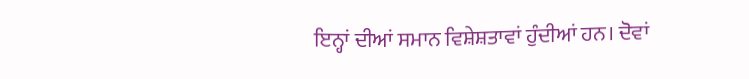ਇਨ੍ਹਾਂ ਦੀਆਂ ਸਮਾਨ ਵਿਸ਼ੇਸ਼ਤਾਵਾਂ ਹੁੰਦੀਆਂ ਹਨ। ਦੋਵਾਂ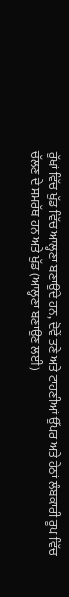ਰੁੱਖਾਂ ਵਿੱਚ ਖੁੱਡ ਵਿੱਚ ਆਲ੍ਹਣਾ ਬਣਾਉਂਦੇ ਹਨ, ਦੋਵੇਂ ਤਣੇ ਅਤੇ ਟਾਹਣੀਆਂ ਉੱਪਰ ਅਤੇ ਹੇਠਾਂ ਲੰਬਕਾਰੀ ਰੂਪ ਵਿੱਚ ਚੱਲਣ ਦੇ ਸਮਰੱਥ ਹਨ ਅਤੇ ਖੁੱਡ (ਆਲ੍ਹਣਾ ਬਣਾਉਣ ਲਈ)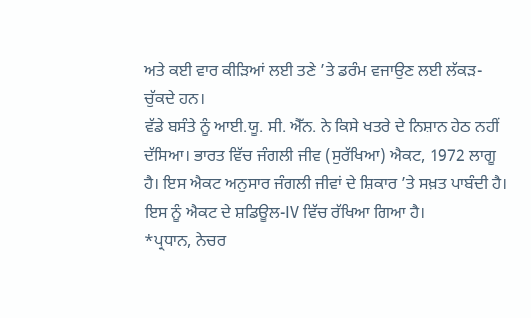ਅਤੇ ਕਈ ਵਾਰ ਕੀੜਿਆਂ ਲਈ ਤਣੇ ’ਤੇ ਡਰੰਮ ਵਜਾਉਣ ਲਈ ਲੱਕੜ- ਚੁੱਕਦੇ ਹਨ।
ਵੱਡੇ ਬਸੰਤੇ ਨੂੰ ਆਈ.ਯੂ. ਸੀ. ਐੱਨ. ਨੇ ਕਿਸੇ ਖਤਰੇ ਦੇ ਨਿਸ਼ਾਨ ਹੇਠ ਨਹੀਂ ਦੱਸਿਆ। ਭਾਰਤ ਵਿੱਚ ਜੰਗਲੀ ਜੀਵ (ਸੁਰੱਖਿਆ) ਐਕਟ, 1972 ਲਾਗੂ ਹੈ। ਇਸ ਐਕਟ ਅਨੁਸਾਰ ਜੰਗਲੀ ਜੀਵਾਂ ਦੇ ਸ਼ਿਕਾਰ ’ਤੇ ਸਖ਼ਤ ਪਾਬੰਦੀ ਹੈ। ਇਸ ਨੂੰ ਐਕਟ ਦੇ ਸ਼ਡਿਊਲ-IV ਵਿੱਚ ਰੱਖਿਆ ਗਿਆ ਹੈ।
*ਪ੍ਰਧਾਨ, ਨੇਚਰ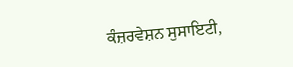ਕੰਜ਼ਰਵੇਸ਼ਨ ਸੁਸਾਇਟੀ,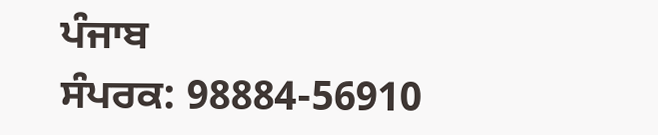ਪੰਜਾਬ
ਸੰਪਰਕ: 98884-56910